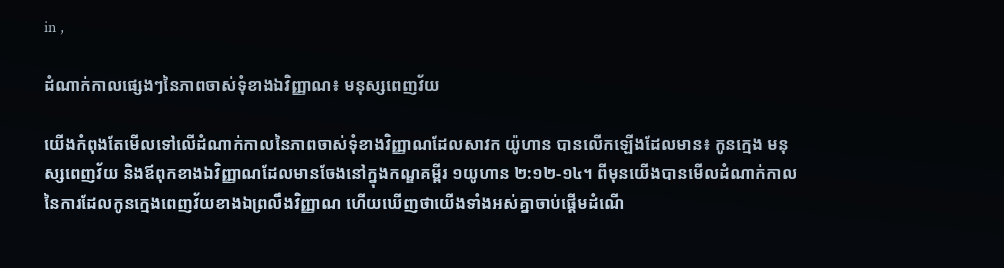in ,

ដំណាក់កាលផ្សេងៗនៃភាពចាស់ទុំខាងឯវិញ្ញាណ៖ មនុស្សពេញវ័យ

យើងកំពុងតែមើលទៅលើដំណាក់កាលនៃភាពចាស់ទុំខាងវិញ្ញាណដែលសាវក យ៉ូហាន បានលើកឡើងដែលមាន៖ កូនក្មេង មនុស្សពេញវ័យ និងឪពុកខាងឯវិញ្ញាណដែលមានចែងនៅក្នុងកណ្ឌគម្ពីរ ១យូហាន ២:១២-១៤។ ពីមុនយើងបានមើលដំណាក់កាលនៃការដែលកូនក្មេងពេញវ័យខាងឯព្រលឹងវិញ្ញាណ ហើយឃើញថាយើងទាំងអស់គ្នាចាប់ផ្ដើមដំណើ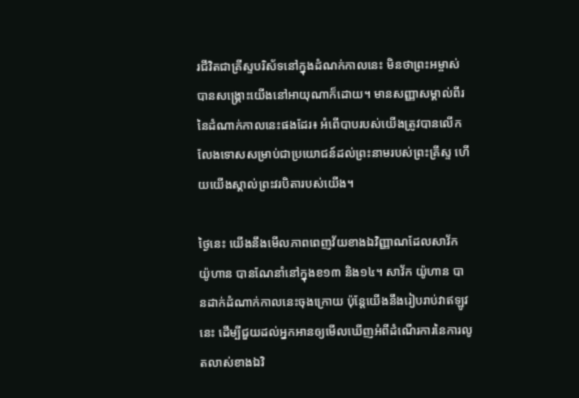រជីវិតជាគ្រីស្ទបរិស័ទនៅក្នុងដំណក់កាលនេះ មិនថាព្រះអម្ចាស់បានសង្គ្រោះយើងនៅអាយុណាក៏ដោយ។ មានសញ្ញាសម្គាល់ពីរនៃដំណាក់កាលនេះផងដែរ៖ អំពើបាបរបស់យើងត្រូវបានលើកលែងទោសសម្រាប់ជាប្រយោជន៍ដល់ព្រះនាមរបស់ព្រះគ្រីស្ទ ហើយយើងស្គាល់ព្រះវរបិតារបស់យើង។

ថ្ងៃនេះ យើងនឹងមើលភាពពេញវ័យខាងឯវិញ្ញាណដែលសាវ័ក យ៉ូហាន បានណែនាំនៅក្នុងខ១៣ និង១៤។ សាវ័ក យ៉ូហាន បានដាក់ដំណាក់កាលនេះចុងក្រោយ ប៉ុន្តែយើងនឹងរៀបរាប់វាឥឡូវនេះ ដើម្បីជួយដល់អ្នកអានឲ្យមើលឃើញអំពីដំណើរការនៃការលូតលាស់ខាងឯវិ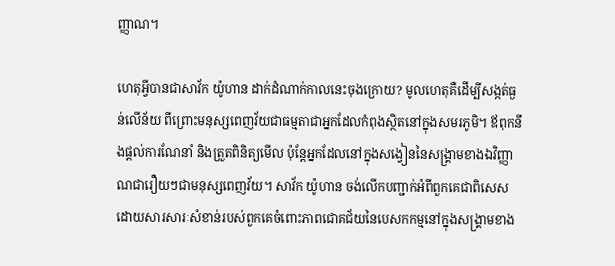ញ្ញាណ។

ហេតុអ្វីបានជាសាវ័ក យ៉ូហាន ដាក់ដំណាក់កាលនេះចុងក្រោយ? មូលហេតុគឺដើម្បីសង្កត់ធ្ងន់លើន័យ ពីព្រោះមនុស្សពេញវ័យជាធម្មតាជាអ្នកដែលកំពុងស្ថិតនៅក្នុងសមរភូមិ។ ឪពុកនឹងផ្តល់ការណែនាំ និងត្រួតពិនិត្យមើល ប៉ុន្តែអ្នកដែលនៅក្នុងសង្វៀននៃសង្គ្រាមខាងឯវិញ្ញាណជារឿយៗជាមនុស្សពេញវ័យ។ សាវ័ក យ៉ូហាន ចង់លើកបញ្ជាក់អំពីពួកគេជាពិសេស ដោយសារសារៈសំខាន់របស់ពួកគេចំពោះភាពជោគជ័យនៃបេសកកម្មនៅក្នុងសង្គ្រាមខាង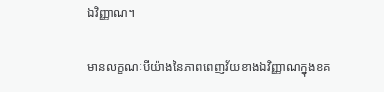ឯវិញ្ញាណ។

មានលក្ខណៈបីយ៉ាងនៃភាពពេញវ័យខាងឯវិញ្ញាណក្នុងខគ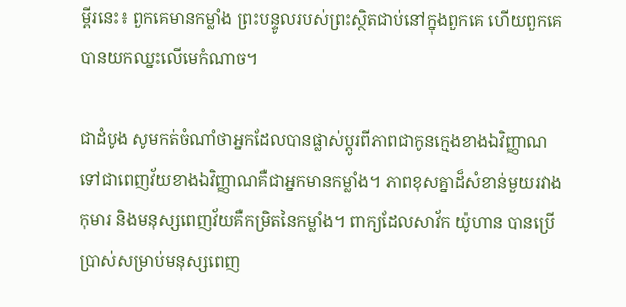ម្ពីរនេះ៖ ពួកគេមានកម្លាំង ព្រះបន្ទូលរបស់ព្រះស្ថិតជាប់នៅក្នុងពួកគេ ហើយពួកគេបានយកឈ្នះលើមេកំណាច។

ជាដំបូង សូមកត់ចំណាំថាអ្នកដែលបានផ្លាស់ប្តូរពីភាពជាកូនក្មេងខាងឯវិញ្ញាណទៅជាពេញវ័យខាងឯវិញ្ញាណគឺជាអ្នកមានកម្លាំង។ ភាពខុសគ្នាដ៏សំខាន់មួយរវាងកុមារ និងមនុស្សពេញវ័យគឺកម្រិតនៃកម្លាំង។ ពាក្យដែលសាវ័ក យ៉ូហាន បានប្រើប្រាស់សម្រាប់មនុស្សពេញ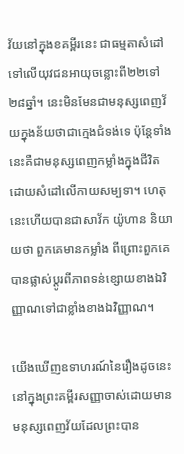វ័យនៅក្នុងខគម្ពីរនេះ ជាធម្មតាសំដៅទៅលើយុវជនអាយុចន្លោះពី២២ទៅ២៨ឆ្នាំ។ នេះមិនមែនជាមនុស្សពេញវ័យក្នុងន័យថាជាក្មេងជំទង់ទេ ប៉ុន្តែទាំងនេះគឺជាមនុស្សពេញកម្លាំងក្នុងជីវិត ដោយសំដៅលើកាយសម្បទា។ ហេតុនេះហើយបានជាសាវ័ក យ៉ូហាន និយាយថា ពួកគេមានកម្លាំង ពីព្រោះពួកគេបានផ្លាស់ប្តូរពីភាពទន់ខ្សោយខាងឯវិញ្ញាណទៅជាខ្លាំងខាងឯវិញ្ញាណ។

យើងឃើញឧទាហរណ៍នៃរឿងដូចនេះនៅក្នុងព្រះគម្ពីរសញ្ញាចាស់ដោយមានមនុស្សពេញវ័យដែលព្រះបាន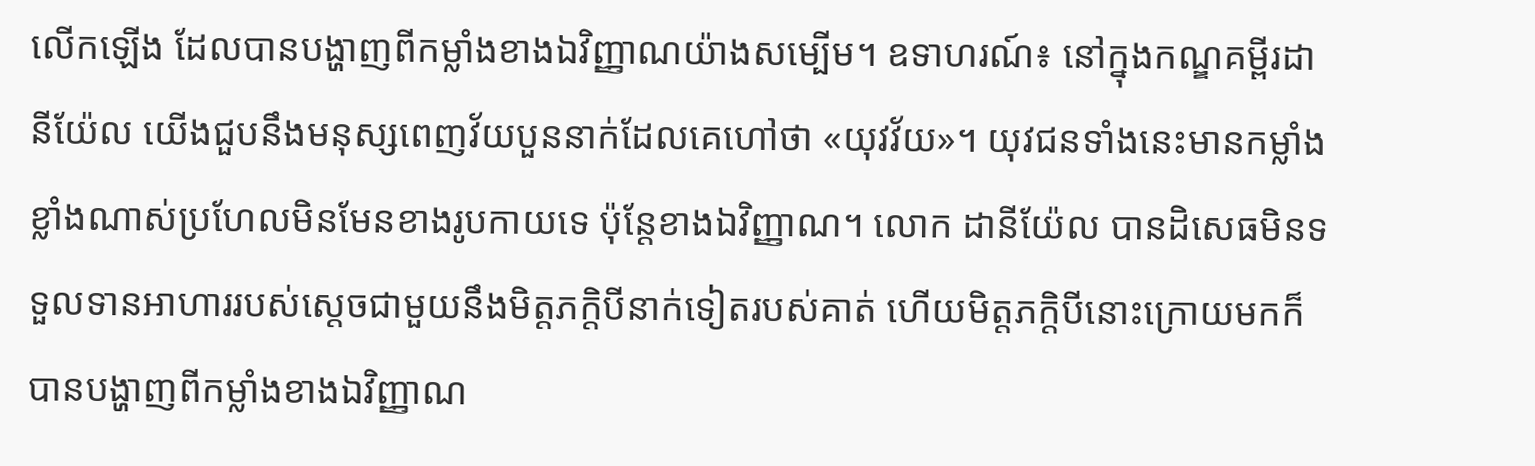លើកឡើង ដែលបានបង្ហាញពីកម្លាំងខាងឯវិញ្ញាណយ៉ាងសម្បើម។ ឧទាហរណ៍៖ នៅក្នុងកណ្ឌគម្ពីរដានីយ៉ែល យើងជួបនឹងមនុស្សពេញវ័យបួននាក់ដែលគេហៅថា «យុវវ័យ»។ យុវជនទាំងនេះមានកម្លាំងខ្លាំងណាស់ប្រហែលមិនមែនខាងរូបកាយទេ ប៉ុន្តែខាងឯវិញ្ញាណ។ លោក ដានីយ៉ែល បានដិសេធមិនទទួលទានអាហាររបស់ស្ដេចជាមួយនឹងមិត្តភក្តិបីនាក់ទៀតរបស់គាត់ ហើយមិត្តភក្ដិបីនោះក្រោយមកក៏បានបង្ហាញពីកម្លាំងខាងឯវិញ្ញាណ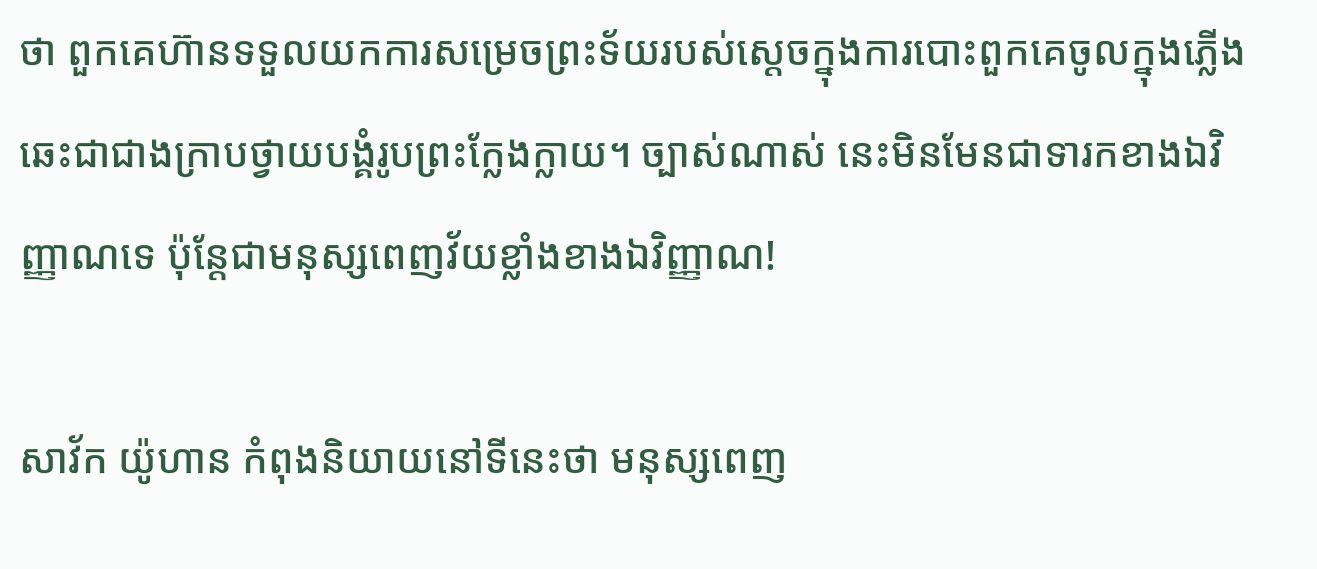ថា ពួកគេហ៊ានទទួលយកការសម្រេចព្រះទ័យរបស់ស្តេចក្នុងការបោះពួកគេចូលក្នុងភ្លើងឆេះជាជាងក្រាបថ្វាយបង្គំរូបព្រះក្លែងក្លាយ។ ច្បាស់ណាស់ នេះមិនមែនជាទារកខាងឯវិញ្ញាណទេ ប៉ុន្តែជាមនុស្សពេញវ័យខ្លាំងខាងឯវិញ្ញាណ!

សាវ័ក យ៉ូហាន កំពុងនិយាយនៅទីនេះថា មនុស្សពេញ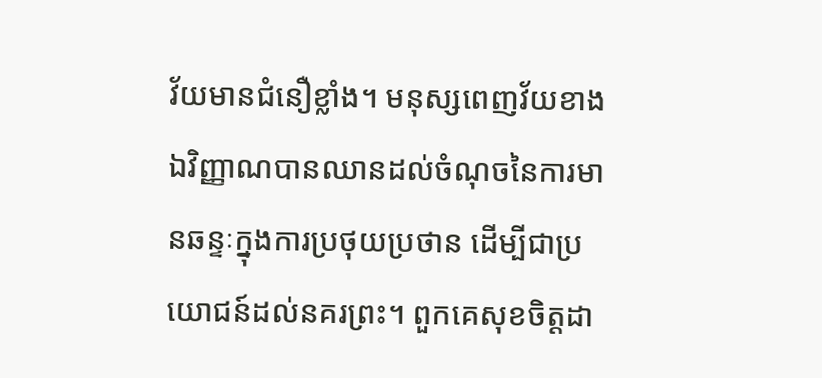វ័យមានជំនឿខ្លាំង។ មនុស្សពេញវ័យខាងឯវិញ្ញាណបានឈានដល់ចំណុចនៃការមានឆន្ទៈក្នុងការប្រថុយប្រថាន ដើម្បីជាប្រយោជន៍ដល់នគរព្រះ។ ពួកគេសុខចិត្តដា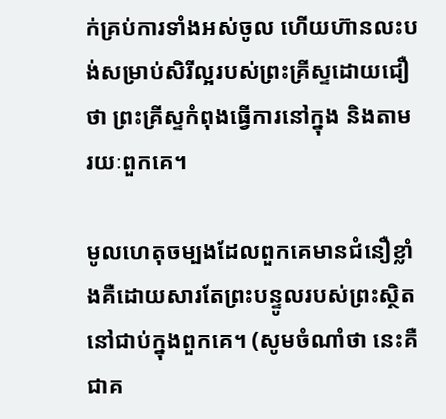ក់គ្រប់ការទាំងអស់ចូល ហើយហ៊ានលះបង់សម្រាប់សិរីល្អរបស់ព្រះគ្រីស្ទដោយជឿថា ព្រះគ្រីស្ទកំពុងធ្វើការនៅក្នុង និងតាមរយៈពួកគេ។

មូលហេតុចម្បងដែលពួកគេមានជំនឿខ្លាំងគឺដោយសារតែព្រះបន្ទូលរបស់ព្រះស្ថិតនៅជាប់ក្នុងពួកគេ។ (សូមចំណាំថា នេះគឺជាគ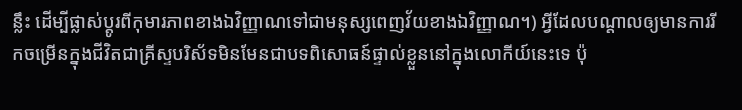ន្លឹះ ដើម្បីផ្លាស់ប្តូរពីកុមារភាពខាងឯវិញ្ញាណទៅជាមនុស្សពេញវ័យខាងឯវិញ្ញាណ។) អ្វីដែលបណ្តាលឲ្យមានការរីកចម្រើនក្នុងជីវិតជាគ្រីស្ទបរិស័ទមិនមែនជាបទពិសោធន៍ផ្ទាល់ខ្លួននៅក្នុងលោកីយ៍នេះទេ ប៉ុ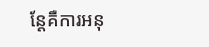ន្តែគឺការអនុ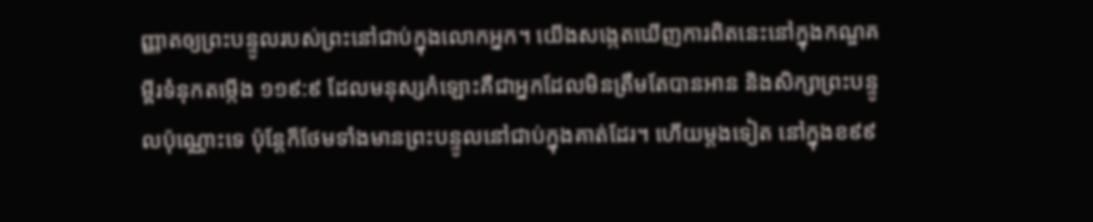ញ្ញាតឲ្យព្រះបន្ទូលរបស់ព្រះនៅជាប់ក្នុងលោកអ្នក។ យើងសង្កេតឃើញការពិតនេះនៅក្នុងកណ្ឌគម្ពីរទំនុកតម្កើង ១១៩:៩ ដែលមនុស្សកំឡោះគឺជាអ្នកដែលមិនត្រឹមតែបានអាន និងសិក្សាព្រះបន្ទូលប៉ុណ្ណោះទេ ប៉ុន្តែក៏ថែមទាំងមានព្រះបន្ទូលនៅជាប់ក្នុងគាត់ដែរ។ ហើយម្តងទៀត នៅក្នុងខ៩៩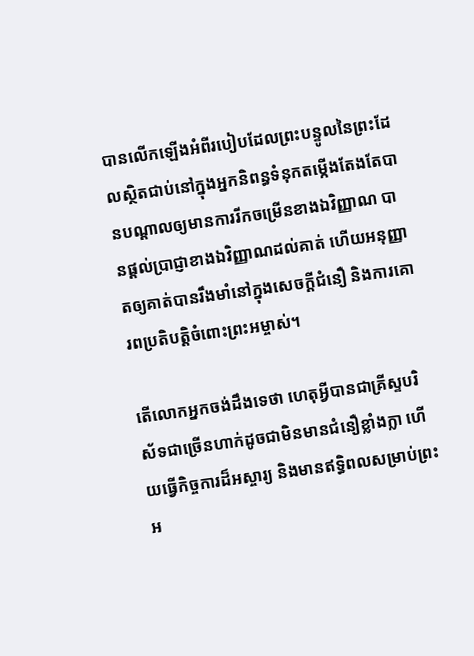បានលើកឡើងអំពីរបៀបដែលព្រះបន្ទូលនៃព្រះដែលស្ថិតជាប់នៅក្នុងអ្នកនិពន្ធទំនុកតម្កើងតែងតែបានបណ្តាលឲ្យមានការរីកចម្រើនខាងឯវិញ្ញាណ បានផ្តល់ប្រាជ្ញាខាងឯវិញ្ញាណដល់គាត់ ហើយអនុញ្ញាតឲ្យគាត់បានរឹងមាំនៅក្នុងសេចក្តីជំនឿ និងការគោរពប្រតិបត្តិចំពោះព្រះអម្ចាស់។

តើលោកអ្នកចង់ដឹងទេថា ហេតុអ្វីបានជាគ្រីស្ទបរិស័ទជាច្រើនហាក់ដូចជាមិនមានជំនឿខ្លាំងក្លា ហើយធ្វើកិច្ចការដ៏អស្ចារ្យ និងមានឥទ្ធិពលសម្រាប់ព្រះអ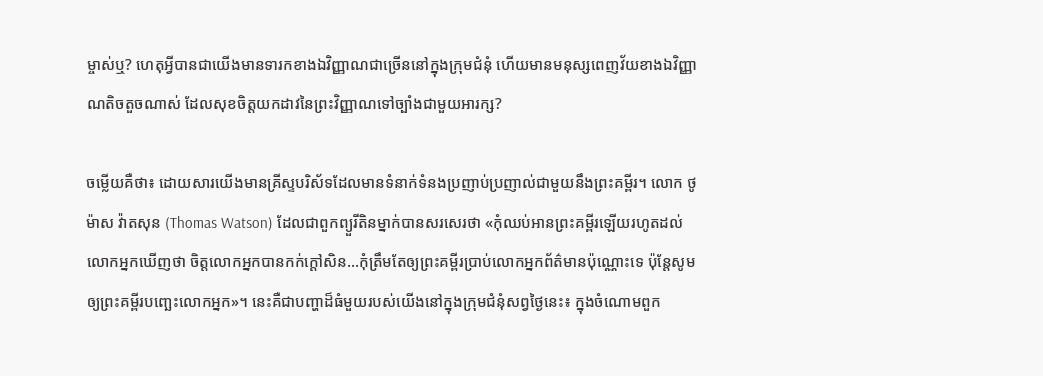ម្ចាស់ឬ? ហេតុអ្វីបានជាយើងមានទារកខាងឯវិញ្ញាណជាច្រើននៅក្នុងក្រុមជំនុំ ហើយមានមនុស្សពេញវ័យខាងឯវិញ្ញាណតិចតួចណាស់ ដែលសុខចិត្តយកដាវនៃព្រះវិញ្ញាណទៅច្បាំងជាមួយអារក្ស?

ចម្លើយគឺថា៖ ដោយសារយើងមានគ្រីស្ទបរិស័ទដែលមានទំនាក់ទំនងប្រញាប់ប្រញាល់ជាមួយនឹងព្រះគម្ពីរ។ លោក ថូម៉ាស វ៉ាតសុន (Thomas Watson) ដែលជាពួកព្យួរីតិនម្នាក់បានសរសេរថា «កុំឈប់អានព្រះគម្ពីរឡើយរហូតដល់លោកអ្នកឃើញថា ចិត្តលោកអ្នកបានកក់ក្តៅសិន…កុំត្រឹមតែឲ្យព្រះគម្ពីរប្រាប់លោកអ្នកព័ត៌មានប៉ុណ្ណោះទេ ប៉ុន្តែសូមឲ្យព្រះគម្ពីរបញ្ឆេះលោកអ្នក»។ នេះគឺជាបញ្ហាដ៏ធំមួយរបស់យើងនៅក្នុងក្រុមជំនុំសព្វថ្ងៃនេះ៖ ក្នុងចំណោមពួក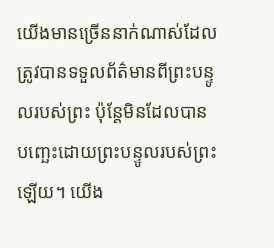យើងមានច្រើននាក់ណាស់ដែលត្រូវបានទទួលព័ត៌មានពីព្រះបន្ទូលរបស់ព្រះ ប៉ុន្តែមិនដែលបានបញ្ឆេះដោយព្រះបន្ទូលរបស់ព្រះឡើយ។ យើង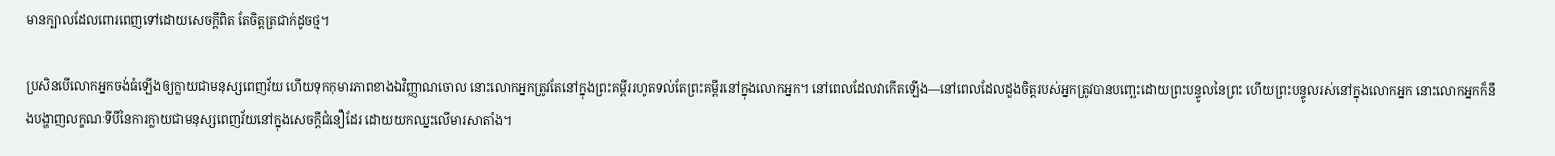មានក្បាលដែលពោរពេញទៅដោយសេចក្ដីពិត តែចិត្តត្រជាក់ដូចថ្ម។

ប្រសិនបើលោកអ្នកចង់ធំឡើងឲ្យក្លាយជាមនុស្សពេញវ័យ ហើយទុកកុមារភាពខាងឯវិញ្ញាណចោល នោះលោកអ្នកត្រូវតែនៅក្នុងព្រះគម្ពីររហូតទល់តែព្រះគម្ពីរនៅក្នុងលោកអ្នក។ នៅពេលដែលវាកើតឡើង—នៅពេលដែលដួងចិត្តរបស់អ្នកត្រូវបានបញ្ឆេះដោយព្រះបន្ទូលនៃព្រះ ហើយព្រះបន្ទូលរស់នៅក្នុងលោកអ្នក នោះលោកអ្នកក៏នឹងបង្ហាញលក្ខណៈទីបីនៃការក្លាយជាមនុស្សពេញវ័យនៅក្នុងសេចក្តីជំនឿដែរ ដោយយកឈ្នះលើមារសាតាំង។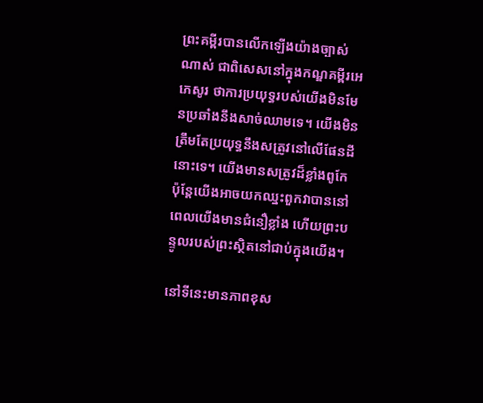ព្រះគម្ពីរបានលើកឡើងយ៉ាងច្បាស់ណាស់ ជាពិសេសនៅក្នុងកណ្ឌគម្ពីរអេភេសូរ ថាការប្រយុទ្ធរបស់យើងមិនមែនប្រឆាំងនឹងសាច់ឈាមទេ។ យើងមិនត្រឹមតែប្រយុទ្ធនឹងសត្រូវនៅលើផែនដីនោះទេ។ យើងមានសត្រូវដ៏ខ្លាំងពូកែ ប៉ុន្តែយើងអាចយកឈ្នះពួកវាបាននៅពេលយើងមានជំនឿខ្លាំង ហើយព្រះបន្ទូលរបស់ព្រះស្ថិតនៅជាប់ក្នុងយើង។

នៅទីនេះមានភាពខុស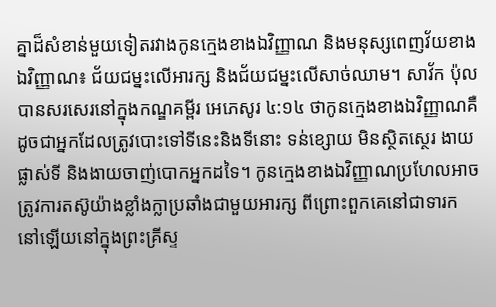គ្នាដ៏សំខាន់មួយទៀតរវាងកូនក្មេងខាងឯវិញ្ញាណ និងមនុស្សពេញវ័យខាងឯវិញ្ញាណ៖ ជ័យជម្នះលើអារក្ស និងជ័យជម្នះលើសាច់ឈាម។ សាវ័ក ប៉ុល បានសរសេរនៅក្នុងកណ្ឌគម្ពីរ អេភេសូរ ៤:១៤ ថាកូនក្មេងខាងឯវិញ្ញាណគឺដូចជាអ្នកដែលត្រូវបោះទៅទីនេះនិងទីនោះ ទន់ខ្សោយ មិនស្ថិតស្ថេរ ងាយផ្លាស់ទី និងងាយចាញ់បោកអ្នកដទៃ។ កូនក្មេងខាងឯវិញ្ញាណប្រហែលអាចត្រូវការតស៊ូយ៉ាងខ្លាំងក្លាប្រឆាំងជាមួយអារក្ស ពីព្រោះពួកគេនៅជាទារកនៅឡើយនៅក្នុងព្រះគ្រីស្ទ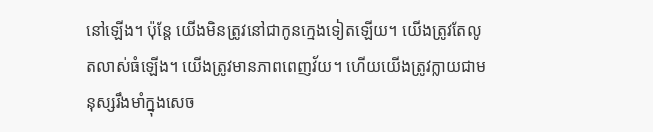នៅឡើង។ ប៉ុន្តែ យើងមិនត្រូវនៅជាកូនក្មេងទៀតឡើយ។ យើងត្រូវតែលូតលាស់ធំឡើង។ យើងត្រូវមានភាពពេញវ័យ។ ហើយយើងត្រូវក្លាយជាមនុស្សរឹងមាំក្នុងសេច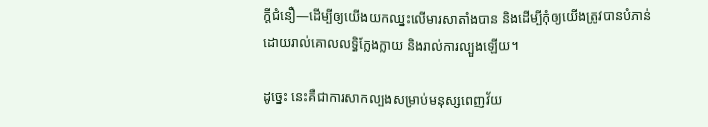ក្ដីជំនឿ—ដើម្បីឲ្យយើងយកឈ្នះលើមារសាតាំងបាន និងដើម្បីកុំឲ្យយើងត្រូវបានបំភាន់ដោយរាល់គោលលទ្ធិក្លែងក្លាយ និងរាល់ការល្បួងឡើយ។

ដូច្នេះ នេះគឺជាការសាកល្បងសម្រាប់មនុស្សពេញវ័យ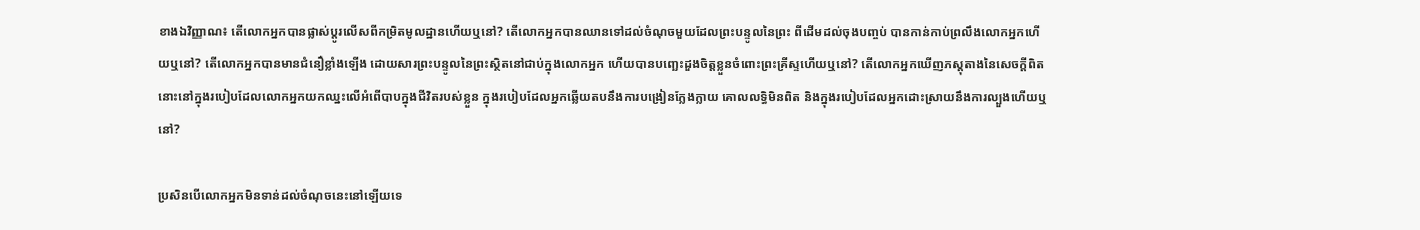ខាងឯវិញ្ញាណ៖ តើលោកអ្នកបានផ្លាស់ប្តូរលើសពីកម្រិតមូលដ្ឋានហើយឬនៅ? តើលោកអ្នកបានឈានទៅដល់ចំណុចមួយដែលព្រះបន្ទូលនៃព្រះ ពីដើមដល់ចុងបញ្ចប់ បានកាន់កាប់ព្រលឹងលោកអ្នកហើយឬនៅ? តើលោកអ្នកបានមានជំនឿខ្លាំងឡើង ដោយសារព្រះបន្ទូលនៃព្រះស្ថិតនៅជាប់ក្នុងលោកអ្នក ហើយបានបញ្ឆេះដួងចិត្តខ្លួនចំពោះព្រះគ្រីស្ទហើយឬនៅ? តើលោកអ្នកឃើញភស្តុតាងនៃសេចក្ដីពិតនោះនៅក្នុងរបៀបដែលលោកអ្នកយកឈ្នះលើអំពើបាបក្នុងជីវិតរបស់ខ្លួន ក្នុងរបៀបដែលអ្នកឆ្លើយតបនឹងការបង្រៀនក្លែងក្លាយ គោលលទ្ធិមិនពិត និងក្នុងរបៀបដែលអ្នកដោះស្រាយនឹងការល្បួងហើយឬនៅ?

ប្រសិនបើលោកអ្នកមិនទាន់ដល់ចំណុចនេះនៅឡើយទេ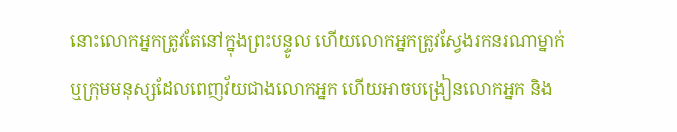នោះលោកអ្នកត្រូវតែនៅក្នុងព្រះបន្ទូល ហើយលោកអ្នកត្រូវស្វែងរកនរណាម្នាក់ ឬក្រុមមនុស្សដែលពេញវ័យជាងលោកអ្នក ហើយអាចបង្រៀនលោកអ្នក និង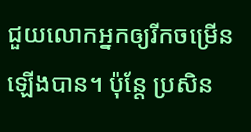ជួយលោកអ្នកឲ្យរីកចម្រើនឡើងបាន។ ប៉ុន្តែ ប្រសិន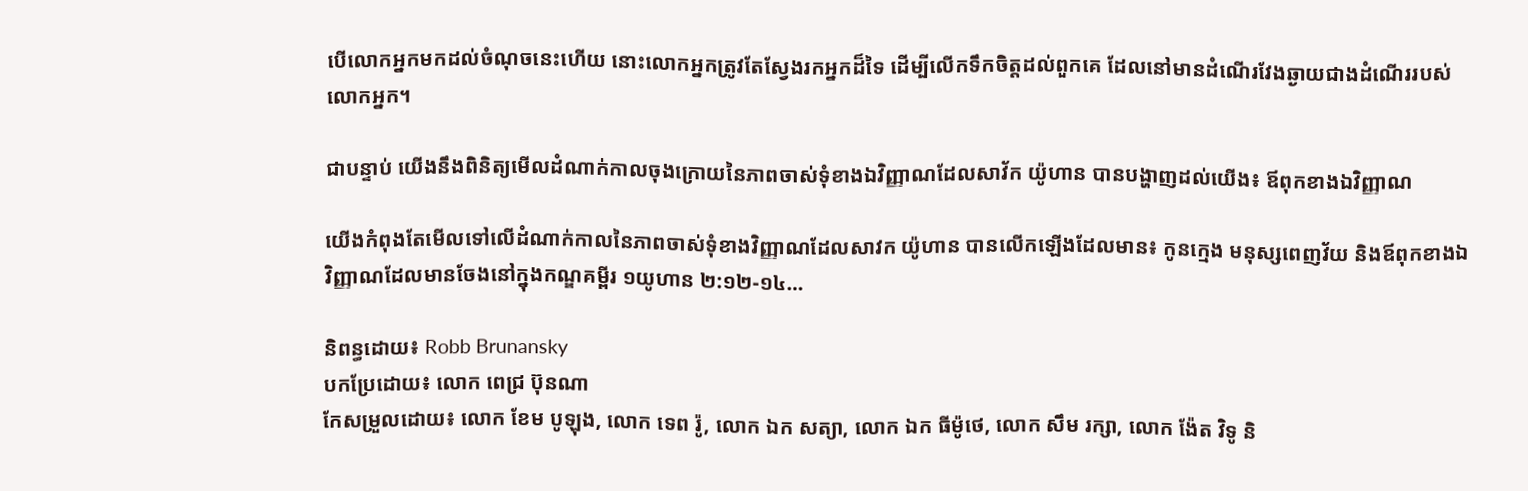បើលោកអ្នកមកដល់ចំណុចនេះហើយ នោះលោកអ្នកត្រូវតែស្វែងរកអ្នកដ៏ទៃ ដើម្បីលើកទឹកចិត្តដល់ពួកគេ ដែលនៅមានដំណើរវែងឆ្ងាយជាងដំណើររបស់លោកអ្នក។

ជាបន្ទាប់ យើងនឹងពិនិត្យមើលដំណាក់កាលចុងក្រោយនៃភាពចាស់ទុំខាងឯវិញ្ញាណដែលសាវ័ក យ៉ូហាន បានបង្ហាញដល់យើង៖ ឪពុកខាងឯវិញ្ញាណ

យើងកំពុងតែមើលទៅលើដំណាក់កាលនៃភាពចាស់ទុំខាងវិញ្ញាណដែលសាវក យ៉ូហាន បានលើកឡើងដែលមាន៖ កូនក្មេង មនុស្សពេញវ័យ និងឪពុកខាងឯវិញ្ញាណដែលមានចែងនៅក្នុងកណ្ឌគម្ពីរ ១យូហាន ២:១២-១៤…

និពន្ធដោយ៖ Robb Brunansky
បកប្រែដោយ៖ លោក ពេជ្រ ប៊ុនណា
កែសម្រួលដោយ៖ លោក ខែម បូឡុង, លោក ទេព រ៉ូ, លោក ឯក សត្យា, លោក ឯក ធីម៉ូថេ, លោក សឹម រក្សា, លោក ង៉ែត វិទូ និ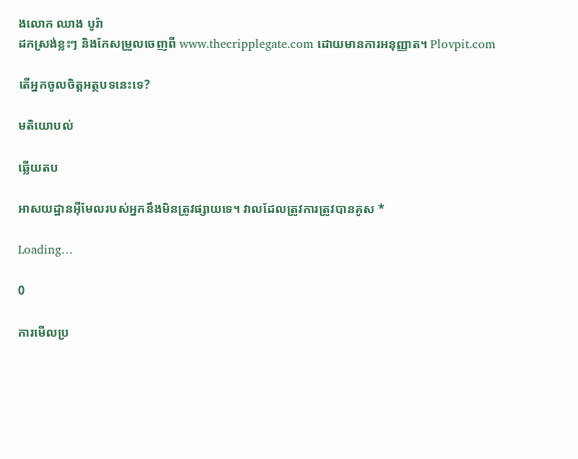ងលោក ឈាង បូរ៉ា
ដកស្រង់ខ្លះៗ និងកែសម្រួលចេញពី www.thecripplegate.com ដោយមានការអនុញ្ញាត។ Plovpit.com

តើអ្នកចូលចិត្តអត្ថបទនេះទេ?

មតិយោបល់

ឆ្លើយតប

អាសយដ្ឋានអ៊ីមែលរបស់អ្នកនឹងមិនត្រូវផ្សាយទេ។ វាលដែលត្រូវការត្រូវបានគូស *

Loading…

0

ការមើលប្រ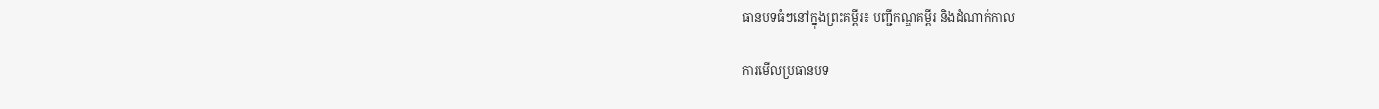ធានបទធំៗនៅក្នុងព្រះគម្ពីរ៖ បញ្ជីកណ្ឌគម្ពីរ និងដំណាក់កាល

ការមើលប្រធានបទ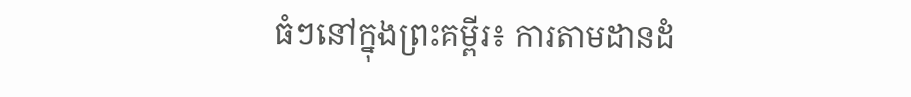ធំៗនៅក្នុងព្រះគម្ពីរ៖ ការតាមដានដំ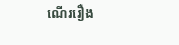ណើររឿង